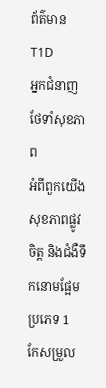ព័ត៌មាន T1D
អ្នកជំនាញថែទាំសុខភាព
អំពីពួកយើង
សុខភាពផ្លូវចិត្ត និងជំងឺទឹកនោមផ្អែមប្រភេទ 1
កែសម្រួល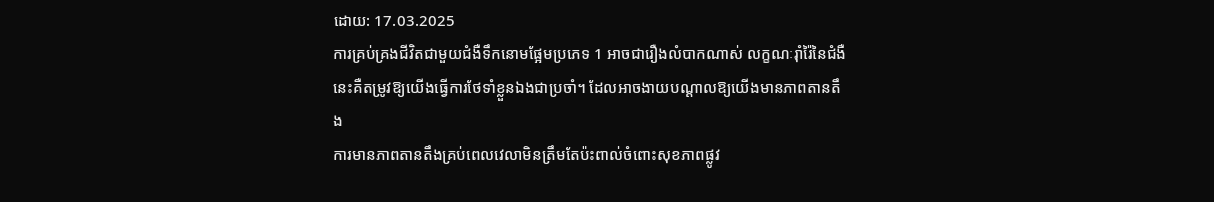ដោយ: 17.03.2025
ការគ្រប់គ្រងជីវិតជាមួយជំងឺទឹកនោមផ្អែមប្រភេទ 1 អាចជារឿងលំបាកណាស់ លក្ខណៈរុាំរ៉ៃនៃជំងឺនេះគឺតម្រូវឱ្យយើងធ្វើការថែទាំខ្លួនឯងជាប្រចាំ។ ដែលអាចងាយបណ្តាលឱ្យយើងមានភាពតានតឹង
ការមានភាពតានតឹងគ្រប់ពេលវេលាមិនត្រឹមតែប៉ះពាល់ចំពោះសុខភាពផ្លូវ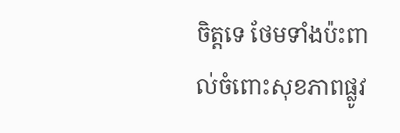ចិត្តទេ ថែមទាំងប៉ះពាល់ចំពោះសុខភាពផ្លូវ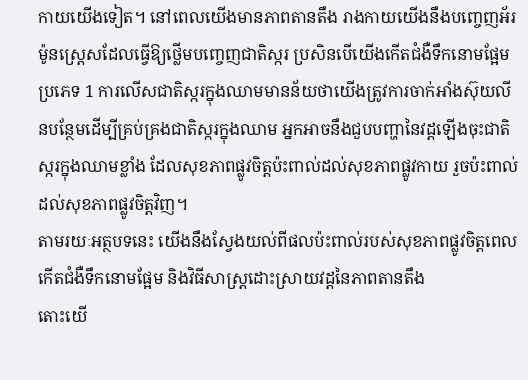កាយយើងទៀត។ នៅពេលយើងមានភាពតានតឹង រាងកាយយើងនឹងបញ្ចេញអ័រម៉ូនស្រ្តេសដែលធ្វើឱ្យថ្លើមបញ្ចេញជាតិស្ករ ប្រសិនបើយើងកើតជំងឺទឹកនោមផ្អែមប្រភេទ 1 ការលើសជាតិស្ករក្នុងឈាមមានន័យថាយើងត្រូវការចាក់អាំងស៊ុយលីនបន្ថែមដើម្បីគ្រប់គ្រងជាតិស្ករក្នុងឈាម អ្នកអាចនឹងជួបបញ្ហានៃវដ្តឡើងចុះជាតិស្ករក្នុងឈាមខ្លាំង ដែលសុខភាពផ្លូវចិត្តប៉ះពាល់ដល់សុខភាពផ្លូវកាយ រួចប៉ះពាល់ដល់សុខភាពផ្លូវចិត្តវិញ។
តាមរយៈអត្ថបទនេះ យើងនឹងស្វែងយល់ពីផលប៉ះពាល់របស់សុខភាពផ្លូវចិត្តពេលកើតជំងឺទឹកនោមផ្អែម និងវិធីសាស្រ្តដោះស្រាយវដ្តនៃភាពតានតឹង
តោះយើ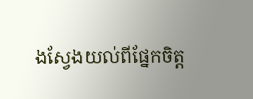ងស្វែងយល់ពីផ្នែកចិត្ត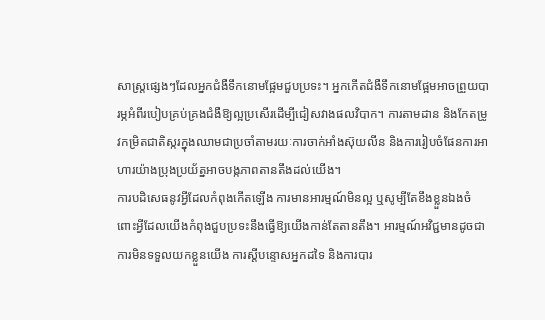សាស្ត្រផ្សេងៗដែលអ្នកជំងឺទឹកនោមផ្អែមជួបប្រទះ។ អ្នកកើតជំងឺទឹកនោមផ្អែមអាចព្រួយបារម្ភអំពីរបៀបគ្រប់គ្រងជំងឺឱ្យល្អប្រសើរដើម្បីជៀសវាងផលវិបាក។ ការតាមដាន និងកែតម្រូវកម្រិតជាតិស្ករក្នុងឈាមជាប្រចាំតាមរយៈការចាក់អាំងស៊ុយលីន និងការរៀបចំផែនការអាហារយ៉ាងប្រុងប្រយ័ត្នអាចបង្កភាពតានតឹងដល់យើង។
ការបដិសេធនូវអ្វីដែលកំពុងកើតឡើង ការមានអារម្មណ៍មិនល្អ ឬសូម្បីតែខឹងខ្លួនឯងចំពោះអ្វីដែលយើងកំពុងជួបប្រទះនឹងធ្វើឱ្យយើងកាន់តែតានតឹង។ អារម្មណ៍អវិជ្ជមានដូចជាការមិនទទួលយកខ្លួនយើង ការស្តីបន្ទោសអ្នកដទៃ និងការបារ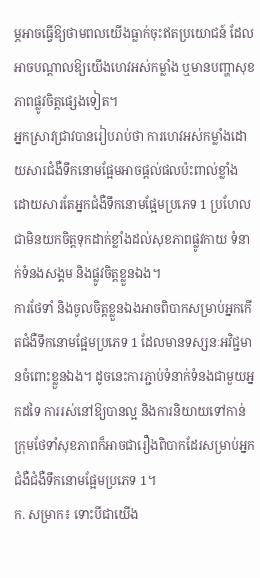ម្ភអាចធ្វើឱ្យថាមពលយើងធ្លាក់ចុះឥតប្រយោជន៍ ដែលអាចបណ្តាលឱ្យយើងហេវអស់កម្លាំង ឬមានបញ្ហាសុខភាពផ្លូវចិត្តផ្សេងទៀត។
អ្នកស្រាវជ្រាវបានរៀបរាប់ថា ការហេវអស់កម្លាំងដោយសារជំងឺទឹកនោមផ្អែមអាចផ្តល់ផលប៉ះពាល់ខ្លាំង ដោយសារតែអ្នកជំងឺទឹកនោមផ្អែមប្រភេទ 1 ប្រហែលជាមិនយកចិត្តទុកដាក់ខ្លាំងដល់សុខភាពផ្លូវកាយ ទំនាក់ទំនងសង្គម និងផ្លូវចិត្តខ្លួនឯង។
ការថែទាំ និងចូលចិត្តខ្លួនឯងអាចពិបាកសម្រាប់អ្នកកើតជំងឺទឹកនោមផ្អែមប្រភេទ 1 ដែលមានទស្សនៈអវិជ្ជមានចំពោះខ្លួនឯង។ ដូចនេះការភ្ជាប់ទំនាក់ទំនងជាមួយអ្នកដទៃ ការរស់នៅឱ្យបានល្អ និងការនិយាយទៅកាន់ក្រុមថែទាំសុខភាពក៏អាចជារឿងពិបាកដែរសម្រាប់អ្នកជំងឺជំងឺទឹកនោមផ្អែមប្រភេទ 1។
ក. សម្រាក៖ ទោះបីជាយើង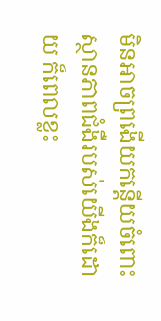មិនអាចព្រងើយកន្តើយចំពោះស្ថានភាពជំងឺរបស់យើងក៏ដោយ ក៏ពេលខ្លះ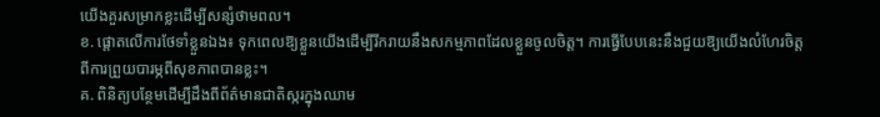យើងគួរសម្រាកខ្លះដើម្បីសន្សំថាមពល។
ខ. ផ្តោតលើការថែទាំខ្លួនឯង៖ ទុកពេលឱ្យខ្លួនយើងដើម្បីរីករាយនឹងសកម្មភាពដែលខ្លួនចូលចិត្ត។ ការធ្វើបែបនេះនឹងជួយឱ្យយើងលំហែរចិត្តពីការព្រួយបារម្ភពីសុខភាពបានខ្លះ។
គ. ពិនិត្យបន្ថែមដើម្បីដឹងពីព័ត៌មានជាតិស្ករក្នុងឈាម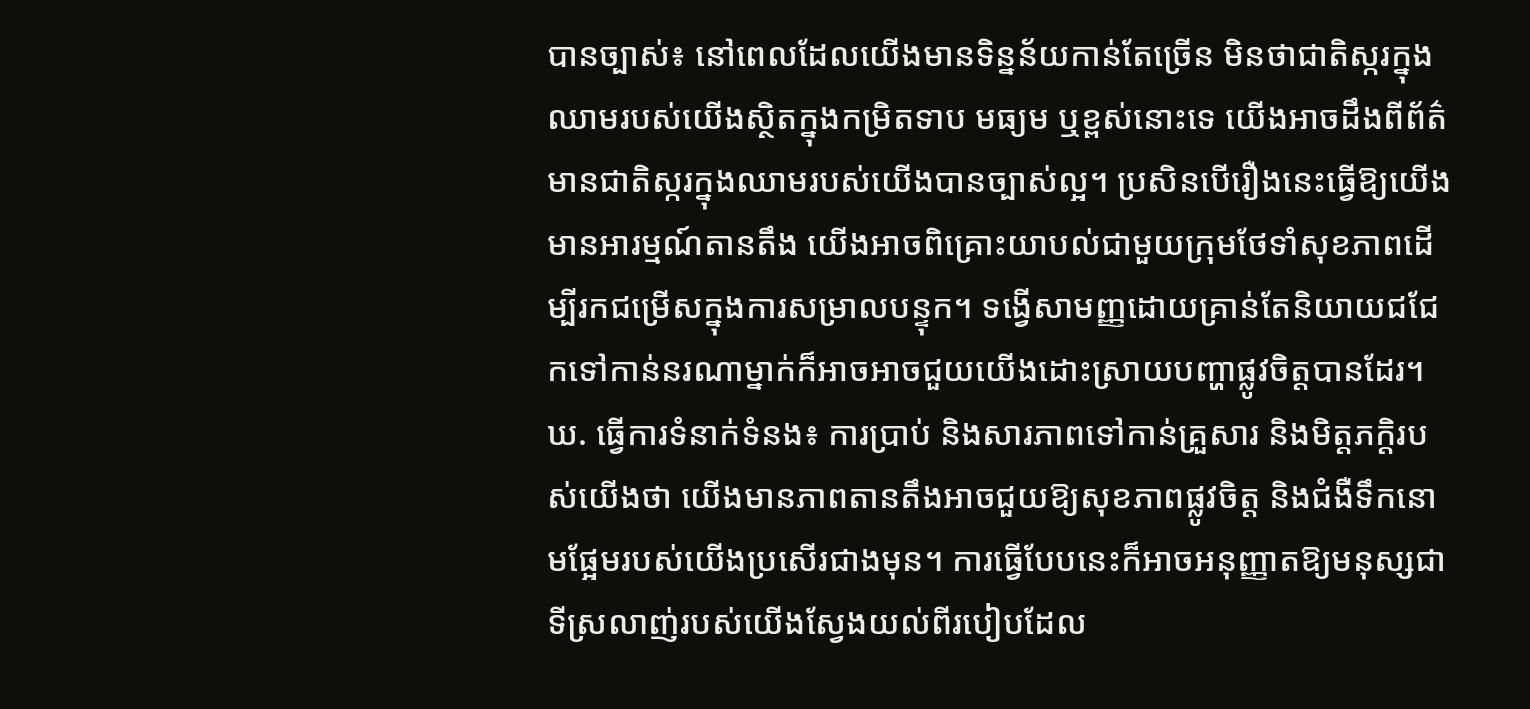បានច្បាស់៖ នៅពេលដែលយើងមានទិន្នន័យកាន់តែច្រើន មិនថាជាតិស្ករក្នុងឈាមរបស់យើងស្ថិតក្នុងកម្រិតទាប មធ្យម ឬខ្ពស់នោះទេ យើងអាចដឹងពីព័ត៌មានជាតិស្ករក្នុងឈាមរបស់យើងបានច្បាស់ល្អ។ ប្រសិនបើរឿងនេះធ្វើឱ្យយើងមានអារម្មណ៍តានតឹង យើងអាចពិគ្រោះយាបល់ជាមួយក្រុមថែទាំសុខភាពដើម្បីរកជម្រើសក្នុងការសម្រាលបន្ទុក។ ទង្វើសាមញ្ញដោយគ្រាន់តែនិយាយជជែកទៅកាន់នរណាម្នាក់ក៏អាចអាចជួយយើងដោះស្រាយបញ្ហាផ្លូវចិត្តបានដែរ។
ឃ. ធ្វើការទំនាក់ទំនង៖ ការប្រាប់ និងសារភាពទៅកាន់គ្រួសារ និងមិត្តភក្តិរបស់យើងថា យើងមានភាពតានតឹងអាចជួយឱ្យសុខភាពផ្លូវចិត្ត និងជំងឺទឹកនោមផ្អែមរបស់យើងប្រសើរជាងមុន។ ការធ្វើបែបនេះក៏អាចអនុញ្ញាតឱ្យមនុស្សជាទីស្រលាញ់របស់យើងស្វែងយល់ពីរបៀបដែល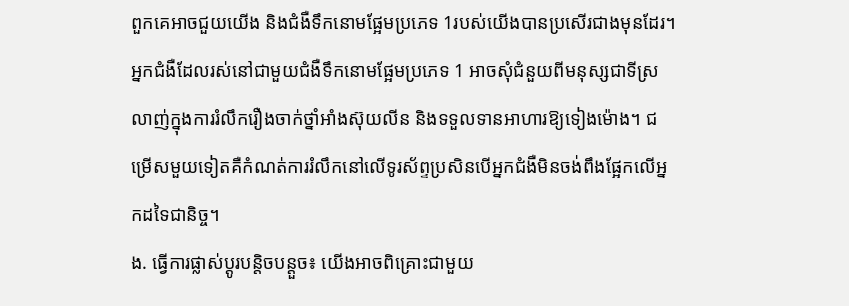ពួកគេអាចជួយយើង និងជំងឺទឹកនោមផ្អែមប្រភេទ 1របស់យើងបានប្រសើរជាងមុនដែរ។ អ្នកជំងឺដែលរស់នៅជាមួយជំងឺទឹកនោមផ្អែមប្រភេទ 1 អាចសុំជំនួយពីមនុស្សជាទីស្រលាញ់ក្នុងការរំលឹករឿងចាក់ថ្នាំអាំងស៊ុយលីន និងទទួលទានអាហារឱ្យទៀងម៉ោង។ ជម្រើសមួយទៀតគឺកំណត់ការរំលឹកនៅលើទូរស័ព្ទប្រសិនបើអ្នកជំងឺមិនចង់ពឹងផ្អែកលើអ្នកដទៃជានិច្ច។
ង. ធ្វើការផ្លាស់ប្តូរបន្តិចបន្តួច៖ យើងអាចពិគ្រោះជាមួយ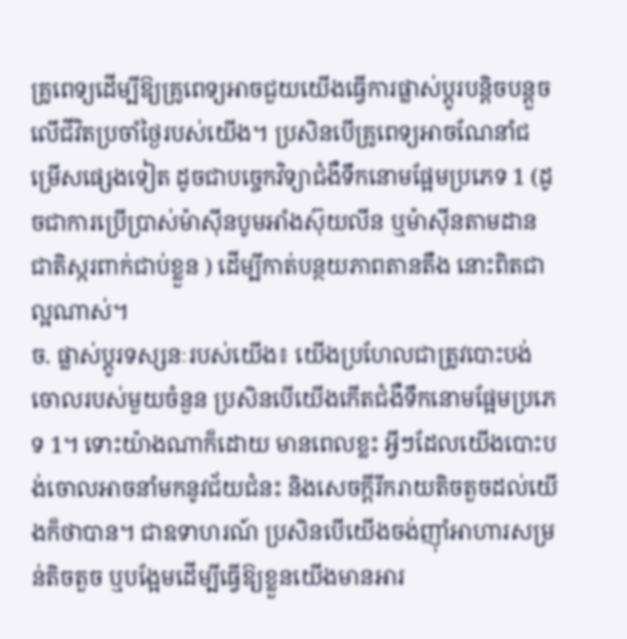គ្រូពេទ្យដើម្បីឱ្យគ្រូពេទ្យអាចជួយយើងធ្វើការផ្លាស់ប្តូរបន្តិចបន្តួចលើជីវិតប្រចាំថ្ងៃរបស់យើង។ ប្រសិនបើគ្រូពេទ្យអាចណែនាំជម្រើសផ្សេងទៀត ដូចជាបច្ចេកវិទ្យាជំងឺទឹកនោមផ្អែមប្រភេទ 1 (ដូចជាការប្រើប្រាស់ម៉ាស៊ីនបូមអាំងស៊ុយលីន ឬម៉ាស៊ីនតាមដានជាតិស្ករពាក់ជាប់ខ្លួន ) ដើម្បីកាត់បន្ថយភាពតានតឹង នោះពិតជាល្អណាស់។
ច. ផ្លាស់ប្តូរទស្សនៈរបស់យើង៖ យើងប្រហែលជាត្រូវបោះបង់ចោលរបស់មួយចំនួន ប្រសិនបើយើងកើតជំងឺទឹកនោមផ្អែមប្រភេទ 1។ ទោះយ៉ាងណាក៏ដោយ មានពេលខ្លះ អ្វីៗដែលយើងបោះបង់ចោលអាចនាំមកនូវជ័យជំនះ និងសេចក្តីរីករាយតិចតួចដល់យើងក៏ថាបាន។ ជាឧទាហរណ៍ ប្រសិនបើយើងចង់ញ៉ាំអាហារសម្រន់តិចតួច ឬបង្អែមដើម្បីធ្វើឱ្យខ្លួនយើងមានអារ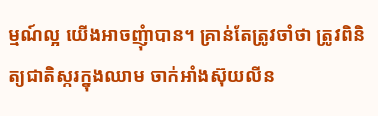ម្មណ៍ល្អ យើងអាចញុំាបាន។ គ្រាន់តែត្រូវចាំថា ត្រូវពិនិត្យជាតិស្ករក្នុងឈាម ចាក់អាំងស៊ុយលីន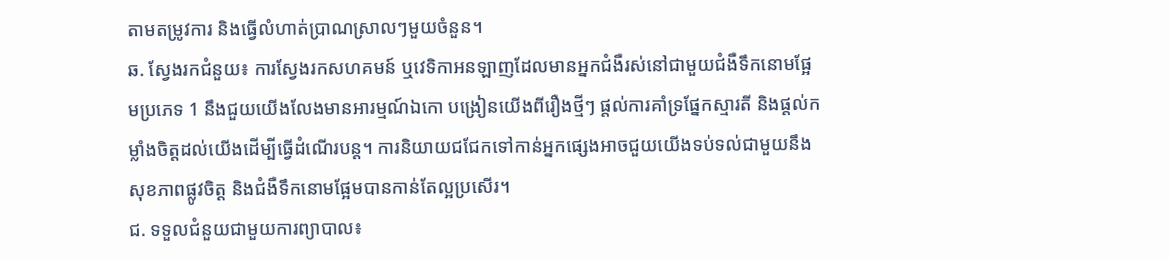តាមតម្រូវការ និងធ្វើលំហាត់ប្រាណស្រាលៗមួយចំនួន។
ឆ. ស្វែងរកជំនួយ៖ ការស្វែងរកសហគមន៍ ឬវេទិកាអនឡាញដែលមានអ្នកជំងឺរស់នៅជាមួយជំងឺទឹកនោមផ្អែមប្រភេទ 1 នឹងជួយយើងលែងមានអារម្មណ៍ឯកោ បង្រៀនយើងពីរឿងថ្មីៗ ផ្តល់ការគាំទ្រផ្នែកស្មារតី និងផ្តល់កម្លាំងចិត្តដល់យើងដើម្បីធ្វើដំណើរបន្ត។ ការនិយាយជជែកទៅកាន់អ្នកផ្សេងអាចជួយយើងទប់ទល់ជាមួយនឹងសុខភាពផ្លូវចិត្ត និងជំងឺទឹកនោមផ្អែមបានកាន់តែល្អប្រសើរ។
ជ. ទទួលជំនួយជាមួយការព្យាបាល៖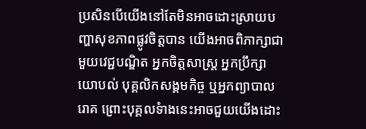ប្រសិនបើយើងនៅតែមិនអាចដោះស្រាយបញ្ហាសុខភាពផ្លូវចិត្តបាន យើងអាចពិភាក្សាជាមួយវេជ្ជបណ្ឌិត អ្នកចិត្តសាស្រ្ត អ្នកប្រឹក្សាយោបល់ បុគ្គលិកសង្គមកិច្ច ឬអ្នកព្យាបាលរោគ ព្រោះបុគ្គលទំាងនេះអាចជួយយើងដោះ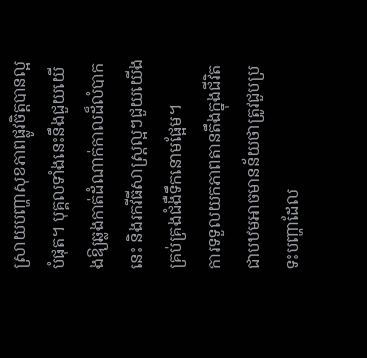ស្រាយបញ្ហាសុខភាពផ្លូវចិត្តបានល្អបំផុត។ បុគ្គលទាំងនេះនឹងជួយយើងឱ្យឆ្លងកាត់ដំណាក់កាលដ៏លំបាកនេះ និងរកវីធីសាស្រ្តល្អៗជួយយើងគ្រប់គ្រងជំងឺទឹកនោមផ្អែម។
ការទទួលយកភាពតានតឹងក្នុងជីវិតជាបឋមអាចមានន័យថាត្រូវជួបប្រទះបញ្ហាដែល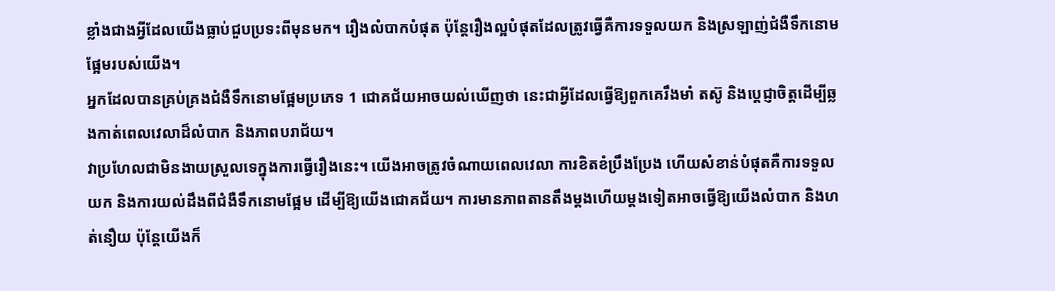ខ្លាំងជាងអ្វីដែលយើងធ្លាប់ជួបប្រទះពីមុនមក។ រឿងលំបាកបំផុត ប៉ុន្តែរឿងល្អបំផុតដែលត្រូវធ្វើគឺការទទួលយក និងស្រឡាញ់ជំងឺទឹកនោមផ្អែមរបស់យើង។
អ្នកដែលបានគ្រប់គ្រងជំងឺទឹកនោមផ្អែមប្រភេទ 1 ជោគជ័យអាចយល់ឃើញថា នេះជាអ្វីដែលធ្វើឱ្យពួកគេរឹងមាំ តស៊ូ និងប្តេជ្ញាចិត្តដើម្បីឆ្លងកាត់ពេលវេលាដ៏លំបាក និងភាពបរាជ័យ។
វាប្រហែលជាមិនងាយស្រួលទេក្នុងការធ្វើរឿងនេះ។ យើងអាចត្រូវចំណាយពេលវេលា ការខិតខំប្រឹងប្រែង ហើយសំខាន់បំផុតគឺការទទួលយក និងការយល់ដឹងពីជំងឺទឹកនោមផ្អែម ដើម្បីឱ្យយើងជោគជ័យ។ ការមានភាពតានតឹងម្តងហើយម្តងទៀតអាចធ្វើឱ្យយើងលំបាក និងហត់នឿយ ប៉ុន្តែយើងក៏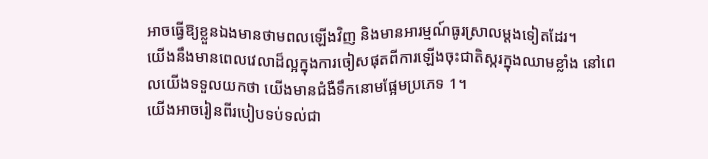អាចធ្វើឱ្យខ្លួនឯងមានថាមពលឡើងវិញ និងមានអារម្មណ៍ធូរស្រាលម្តងទៀតដែរ។
យើងនឹងមានពេលវេលាដ៏ល្អក្នុងការចៀសផុតពីការឡើងចុះជាតិស្ករក្នុងឈាមខ្លាំង នៅពេលយើងទទួលយកថា យើងមានជំងឺទឹកនោមផ្អែមប្រភេទ 1។
យើងអាចរៀនពីរបៀបទប់ទល់ជា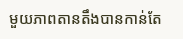មួយភាពតានតឹងបានកាន់តែ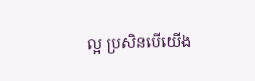ល្អ ប្រសិនបើយើង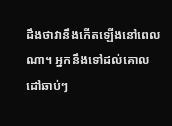ដឹងថាវានឹងកើតឡើងនៅពេលណា។ អ្នកនឹងទៅដល់គោលដៅឆាប់ៗ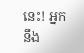នេះ! អ្នកនឹង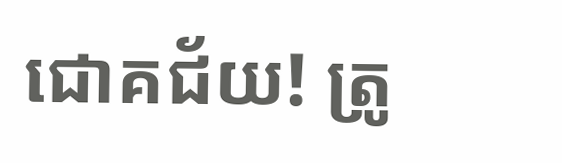ជោគជ័យ! ត្រូ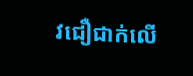វជឿជាក់លើ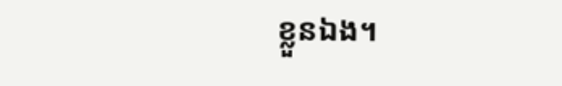ខ្លួនឯង។